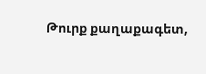Թուրք քաղաքագետ,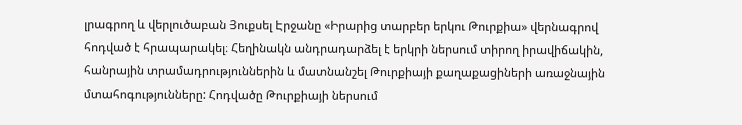լրագրող և վերլուծաբան Յուքսել Էրջանը «Իրարից տարբեր երկու Թուրքիա» վերնագրով հոդված է հրապարակել։ Հեղինակն անդրադարձել է երկրի ներսում տիրող իրավիճակին, հանրային տրամադրություններին և մատնանշել Թուրքիայի քաղաքացիների առաջնային մտահոգությունները: Հոդվածը Թուրքիայի ներսում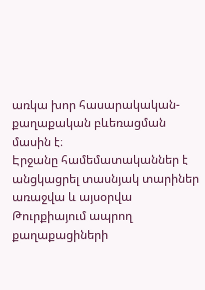առկա խոր հասարակական-քաղաքական բևեռացման մասին է։
Էրջանը համեմատականներ է անցկացրել տասնյակ տարիներ առաջվա և այսօրվա Թուրքիայում ապրող քաղաքացիների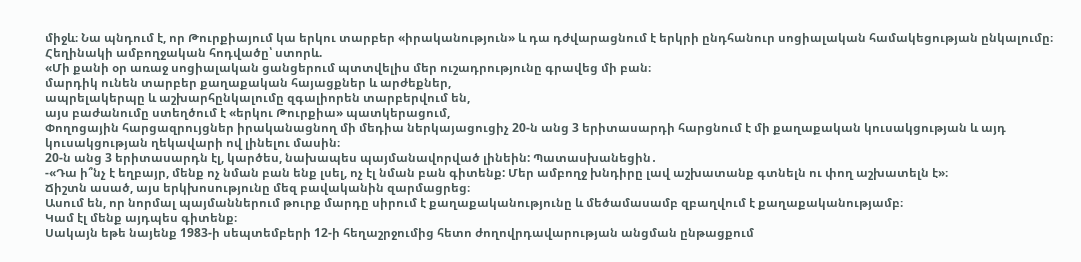միջև։ Նա պնդում է, որ Թուրքիայում կա երկու տարբեր «իրականություն» և դա դժվարացնում է երկրի ընդհանուր սոցիալական համակեցության ընկալումը։
Հեղինակի ամբողջական հոդվածը՝ ստորև.
«Մի քանի օր առաջ սոցիալական ցանցերում պտտվելիս մեր ուշադրությունը գրավեց մի բան։
մարդիկ ունեն տարբեր քաղաքական հայացքներ և արժեքներ,
ապրելակերպը և աշխարհընկալումը զգալիորեն տարբերվում են,
այս բաժանումը ստեղծում է «երկու Թուրքիա» պատկերացում,
Փողոցային հարցազրույցներ իրականացնող մի մեդիա ներկայացուցիչ 20-ն անց 3 երիտասարդի հարցնում է մի քաղաքական կուսակցության և այդ կուսակցության ղեկավարի ով լինելու մասին։
20-ն անց 3 երիտասարդն էլ, կարծես, նախապես պայմանավորված լինեին: Պատասխանեցին․
-«Դա ի՞նչ է եղբայր, մենք ոչ նման բան ենք լսել, ոչ էլ նման բան գիտենք: Մեր ամբողջ խնդիրը լավ աշխատանք գտնելն ու փող աշխատելն է»։
Ճիշտն ասած, այս երկխոսությունը մեզ բավականին զարմացրեց։
Ասում են, որ նորմալ պայմաններում թուրք մարդը սիրում է քաղաքականությունը և մեծամասամբ զբաղվում է քաղաքականությամբ։
Կամ էլ մենք այդպես գիտենք։
Սակայն եթե նայենք 1983-ի սեպտեմբերի 12-ի հեղաշրջումից հետո ժողովրդավարության անցման ընթացքում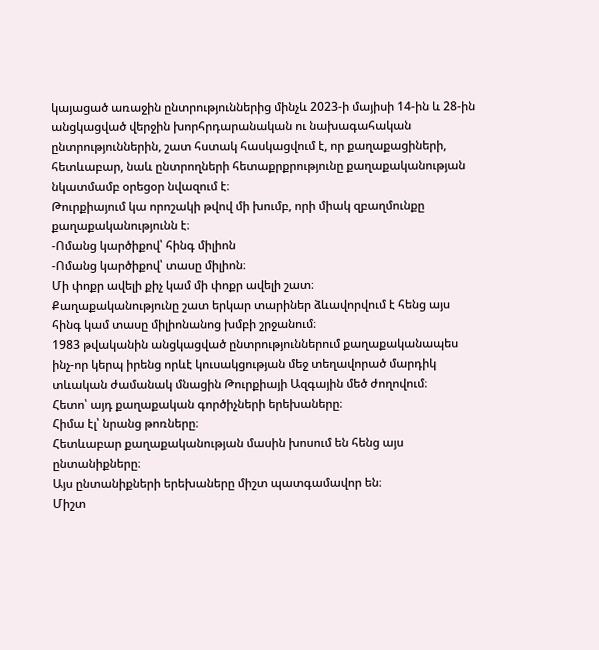կայացած առաջին ընտրություններից մինչև 2023-ի մայիսի 14-ին և 28-ին անցկացված վերջին խորհրդարանական ու նախագահական ընտրություններին, շատ հստակ հասկացվում է, որ քաղաքացիների, հետևաբար, նաև ընտրողների հետաքրքրությունը քաղաքականության նկատմամբ օրեցօր նվազում է։
Թուրքիայում կա որոշակի թվով մի խումբ, որի միակ զբաղմունքը քաղաքականությունն է։
-Ոմանց կարծիքով՝ հինգ միլիոն
-Ոմանց կարծիքով՝ տասը միլիոն։
Մի փոքր ավելի քիչ կամ մի փոքր ավելի շատ։
Քաղաքականությունը շատ երկար տարիներ ձևավորվում է հենց այս հինգ կամ տասը միլիոնանոց խմբի շրջանում։
1983 թվականին անցկացված ընտրություններում քաղաքականապես ինչ-որ կերպ իրենց որևէ կուսակցության մեջ տեղավորած մարդիկ տևական ժամանակ մնացին Թուրքիայի Ազգային մեծ ժողովում։
Հետո՝ այդ քաղաքական գործիչների երեխաները։
Հիմա էլ՝ նրանց թոռները։
Հետևաբար քաղաքականության մասին խոսում են հենց այս ընտանիքները։
Այս ընտանիքների երեխաները միշտ պատգամավոր են։
Միշտ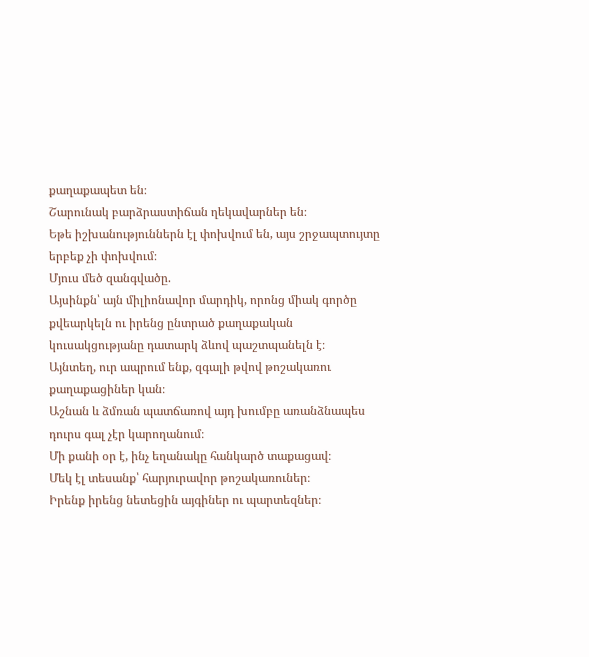քաղաքապետ են։
Շարունակ բարձրաստիճան ղեկավարներ են։
Եթե իշխանություններն էլ փոխվում են, այս շրջապտույտը երբեք չի փոխվում։
Մյուս մեծ զանգվածը.
Այսինքն՝ այն միլիոնավոր մարդիկ, որոնց միակ գործը քվեարկելն ու իրենց ընտրած քաղաքական կուսակցությանը դատարկ ձևով պաշտպանելն է։
Այնտեղ, ուր ապրում ենք, զգալի թվով թոշակառու քաղաքացիներ կան։
Աշնան և ձմռան պատճառով այդ խումբը առանձնապես դուրս գալ չէր կարողանում։
Մի քանի օր է, ինչ եղանակը հանկարծ տաքացավ։
Մեկ էլ տեսանք՝ հարյուրավոր թոշակառուներ։
Իրենք իրենց նետեցին այգիներ ու պարտեզներ։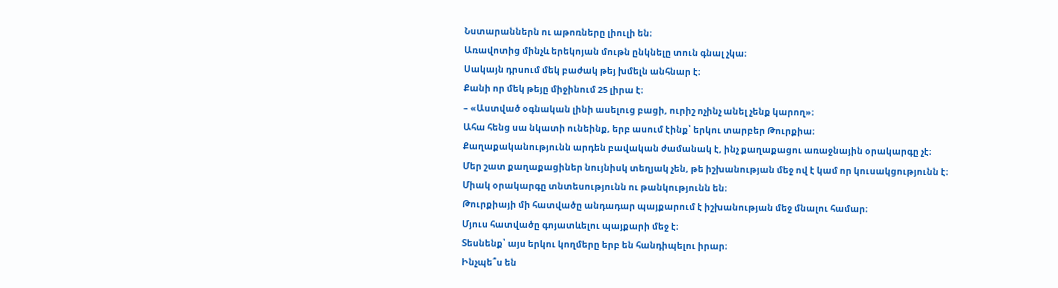Նստարաններն ու աթոռները լիուլի են։
Առավոտից մինչև երեկոյան մութն ընկնելը տուն գնալ չկա։
Սակայն դրսում մեկ բաժակ թեյ խմելն անհնար է։
Քանի որ մեկ թեյը միջինում 25 լիրա է։
– «Աստված օգնական լինի ասելուց բացի, ուրիշ ոչինչ անել չենք կարող»։
Ահա հենց սա նկատի ունեինք, երբ ասում էինք՝ երկու տարբեր Թուրքիա։
Քաղաքականությունն արդեն բավական ժամանակ է, ինչ քաղաքացու առաջնային օրակարգը չէ։
Մեր շատ քաղաքացիներ նույնիսկ տեղյակ չեն, թե իշխանության մեջ ով է կամ որ կուսակցությունն է։
Միակ օրակարգը տնտեսությունն ու թանկությունն են։
Թուրքիայի մի հատվածը անդադար պայքարում է իշխանության մեջ մնալու համար։
Մյուս հատվածը գոյատևելու պայքարի մեջ է։
Տեսնենք՝ այս երկու կողմերը երբ են հանդիպելու իրար։
Ինչպե՞ս են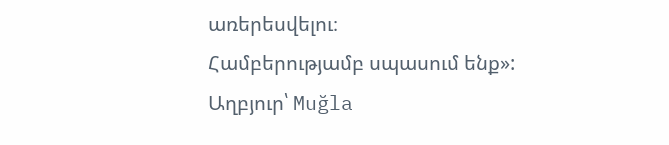առերեսվելու։
Համբերությամբ սպասում ենք»:
Աղբյուր՝ Muğla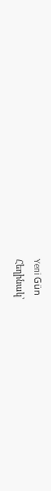Yeni Gün
Հեղինակ՝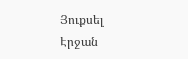Յուքսել Էրջան